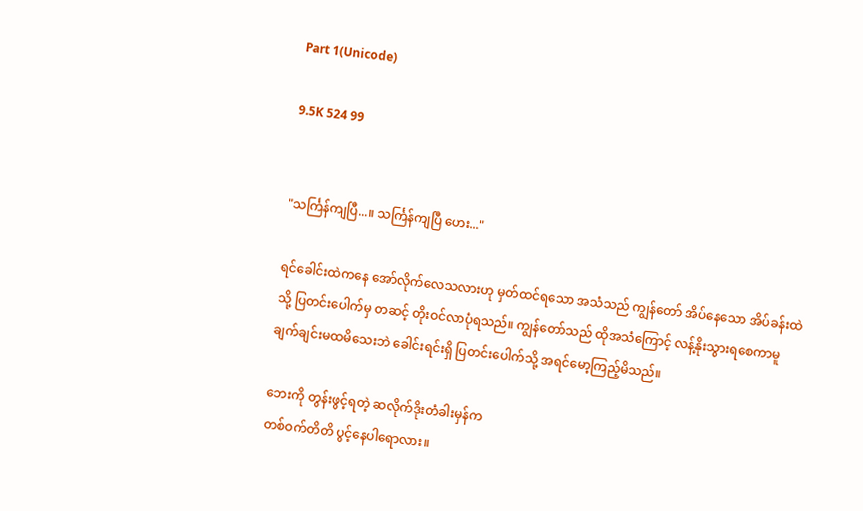Part 1(Unicode)

9.5K 524 99


"သင်္ကြန်ကျပြီ...။ သင်္ကြန်ကျပြီ ဟေး..."

ရင်ခေါင်းထဲကနေ အော်လိုက်လေသလားဟု မှတ်ထင်ရသော အသံသည် ကျွန်တော် အိပ်နေသော အိပ်ခန်းထဲသို့ ပြတင်းပေါက်မှ တဆင့် တိုးဝင်လာပုံရသည်။ ကျွန်တော်သည် ထိုအသံကြောင့် လန့်နိုးသွားရစေကာမူ ချက်ချင်းမထမိသေးဘဲ ခေါင်းရင်းရှိ ပြတင်းပေါက်သို့ အရင်မော့ကြည့်မိသည်။

ဘေးကို တွန်းဖွင့်ရတဲ့ ဆလိုက်ဒိုးတံခါးမှန်က
တစ်ဝက်တိတိ ပွင့်နေပါရောလား။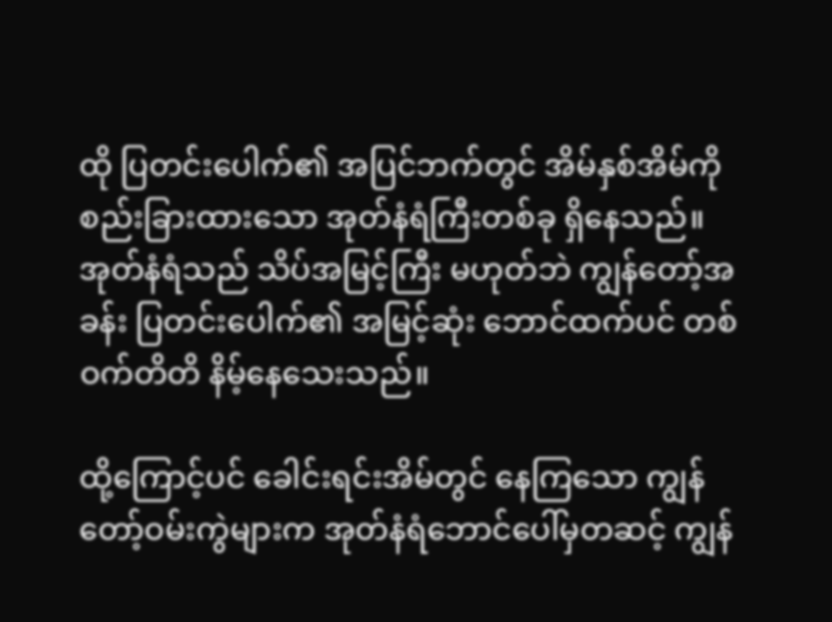ထို ပြတင်းပေါက်၏ အပြင်ဘက်တွင် အိမ်နှစ်အိမ်ကို စည်းခြားထားသော အုတ်နံရံကြီးတစ်ခု ရှိနေသည်။ အုတ်နံရံသည် သိပ်အမြင့်ကြီး မဟုတ်ဘဲ ကျွန်တော့်အခန်း ပြတင်းပေါက်၏ အမြင့်ဆုံး ဘောင်ထက်ပင် တစ်ဝက်တိတိ နိမ့်နေသေးသည်။

ထို့ကြောင့်ပင် ခေါင်းရင်းအိမ်တွင် နေကြသော ကျွန်တော့်ဝမ်းကွဲများက အုတ်နံရံဘောင်ပေါ်မှတဆင့် ကျွန်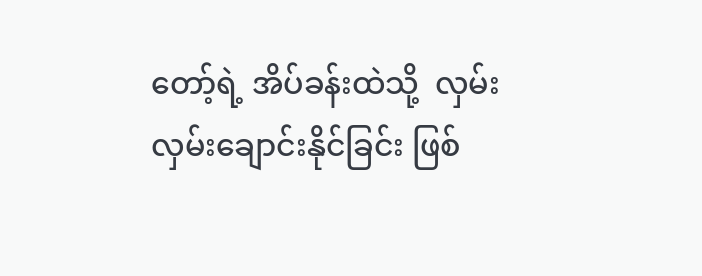တော့်ရဲ့ အိပ်ခန်းထဲသို့  လှမ်းလှမ်းချောင်းနိုင်ခြင်း ဖြစ်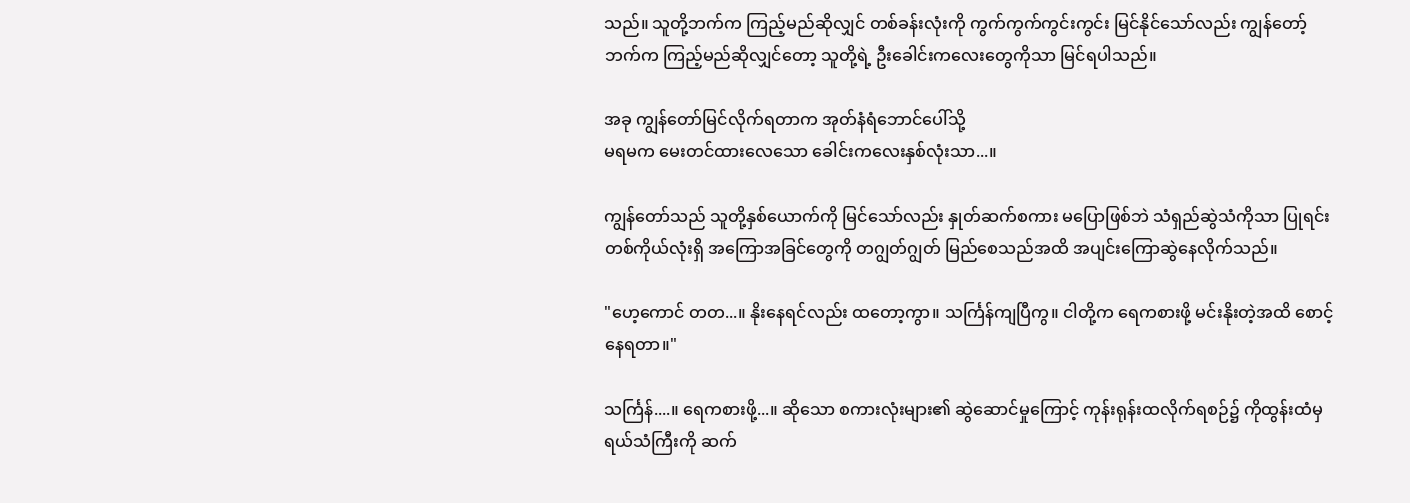သည်။ သူတို့ဘက်က ကြည့်မည်ဆိုလျှင် တစ်ခန်းလုံးကို ကွက်ကွက်ကွင်းကွင်း မြင်နိုင်သော်လည်း ကျွန်တော့်ဘက်က ကြည့်မည်ဆိုလျှင်တော့ သူတို့ရဲ့ ဦးခေါင်းကလေးတွေကိုသာ မြင်ရပါသည်။

အခု ကျွန်တော်မြင်လိုက်ရတာက အုတ်နံရံဘောင်ပေါ်သို့
မရမက မေးတင်ထားလေသော ခေါင်းကလေးနှစ်လုံးသာ...။

ကျွန်တော်သည် သူတို့နှစ်ယောက်ကို မြင်သော်လည်း နှုတ်ဆက်စကား မပြောဖြစ်ဘဲ သံရှည်ဆွဲသံကိုသာ ပြုရင်း တစ်ကိုယ်လုံးရှိ အကြောအခြင်တွေကို တဂျွတ်ဂျွတ် မြည်စေသည်အထိ အပျင်းကြောဆွဲနေလိုက်သည်။

"ဟေ့ကောင် တတ...။ နိုးနေရင်လည်း ထတော့ကွာ။ သင်္ကြန်ကျပြီကွ။ ငါတို့က ရေကစားဖို့ မင်းနိုးတဲ့အထိ စောင့်နေရတာ။"

သင်္ကြန်....။ ရေကစားဖို့...။ ဆိုသော စကားလုံးများ၏ ဆွဲဆောင်မှုကြောင့် ကုန်းရုန်းထလိုက်ရစဉ်၌ ကိုထွန်းထံမှ ရယ်သံကြီးကို ဆက်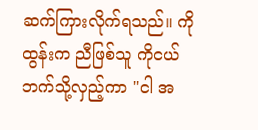ဆက်ကြားလိုက်ရသည်။ ကိုထွန်းက ညီဖြစ်သူ ကိုငယ်ဘက်သို့လှည့်ကာ "ငါ အ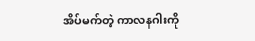အိပ်မက်တဲ့ ကာလနဂါးကို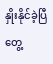နှိုးနိုင်ခဲ့ပြီ တွေ့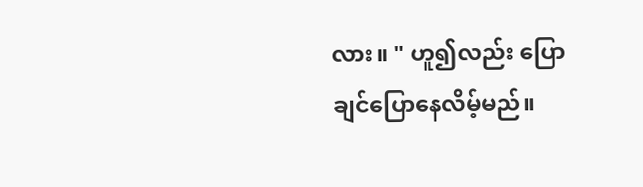လား။ " ဟူ၍လည်း ပြောချင်ပြောနေလိမ့်မည်။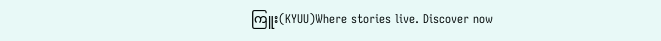ကြူး(KYUU)Where stories live. Discover now